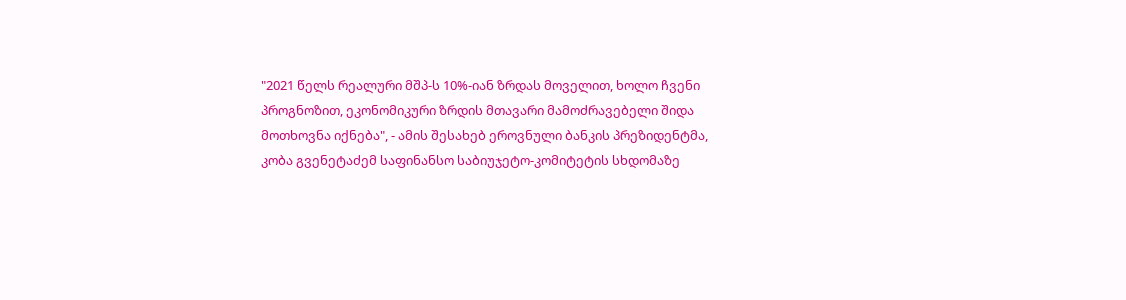"2021 წელს რეალური მშპ-ს 10%-იან ზრდას მოველით, ხოლო ჩვენი პროგნოზით, ეკონომიკური ზრდის მთავარი მამოძრავებელი შიდა მოთხოვნა იქნება", - ამის შესახებ ეროვნული ბანკის პრეზიდენტმა, კობა გვენეტაძემ საფინანსო საბიუჯეტო-კომიტეტის სხდომაზე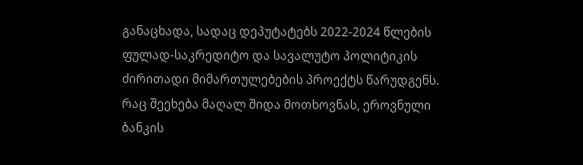განაცხადა, სადაც დეპუტატებს 2022-2024 წლების ფულად-საკრედიტო და სავალუტო პოლიტიკის ძირითადი მიმართულებების პროექტს წარუდგენს.
რაც შეეხება მაღალ შიდა მოთხოვნას, ეროვნული ბანკის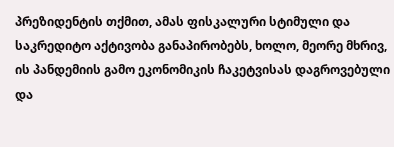პრეზიდენტის თქმით, ამას ფისკალური სტიმული და საკრედიტო აქტივობა განაპირობებს, ხოლო, მეორე მხრივ, ის პანდემიის გამო ეკონომიკის ჩაკეტვისას დაგროვებული და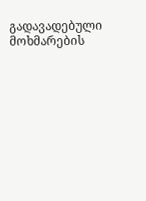გადავადებული მოხმარების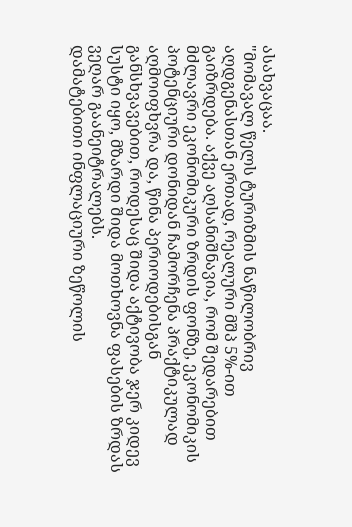ასახვაცაა.
"მომავალ წელს ტურიზმის ნაწილობრივ აღდგენასთან ერთად, რეალური მშპ 5%-ით გაიზრდება. აქვე აღსანიშნავია, რომ შედარებით მძლავრი ეკონომიკური ზრდის ფონზე, ეკონომიკის პოტენციური დონიდან ჩამორჩენა პრაქტიკულად აღმოიფხვრა და, წინა პერიოდებისგან განსხვავებით, როდესაც შიდა აქტივობა ჯერ კიდევ სუსტი იყო, მზარდი შიდა მოთხოვნა ფასების ზრდას ვეღარ გაანეიტრალებს.
დამატებითი ინფლაციური ზეწოლის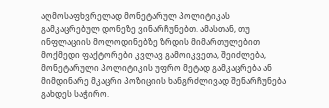აღმოსაფხვრელად მონეტარულ პოლიტიკას გამკაცრებულ დონეზე ვინარჩუნებთ. ამასთან, თუ ინფლაციის მოლოდინებზე ზრდის მიმართულებით მოქმედი ფაქტორები კვლავ გამოიკვეთა, შეიძლება, მონეტარული პოლიტიკის უფრო მეტად გამკაცრება ან მიმდინარე მკაცრი პოზიციის ხანგრძლივად შენარჩუნება გახდეს საჭირო.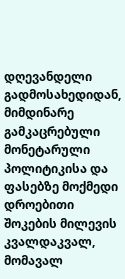დღევანდელი გადმოსახედიდან, მიმდინარე გამკაცრებული მონეტარული პოლიტიკისა და ფასებზე მოქმედი დროებითი შოკების მილევის კვალდაკვალ, მომავალ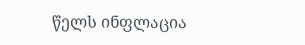წელს ინფლაცია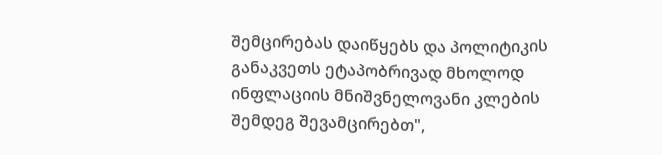შემცირებას დაიწყებს და პოლიტიკის განაკვეთს ეტაპობრივად მხოლოდ ინფლაციის მნიშვნელოვანი კლების შემდეგ შევამცირებთ",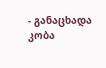- განაცხადა კობა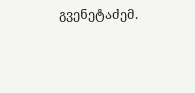გვენეტაძემ.